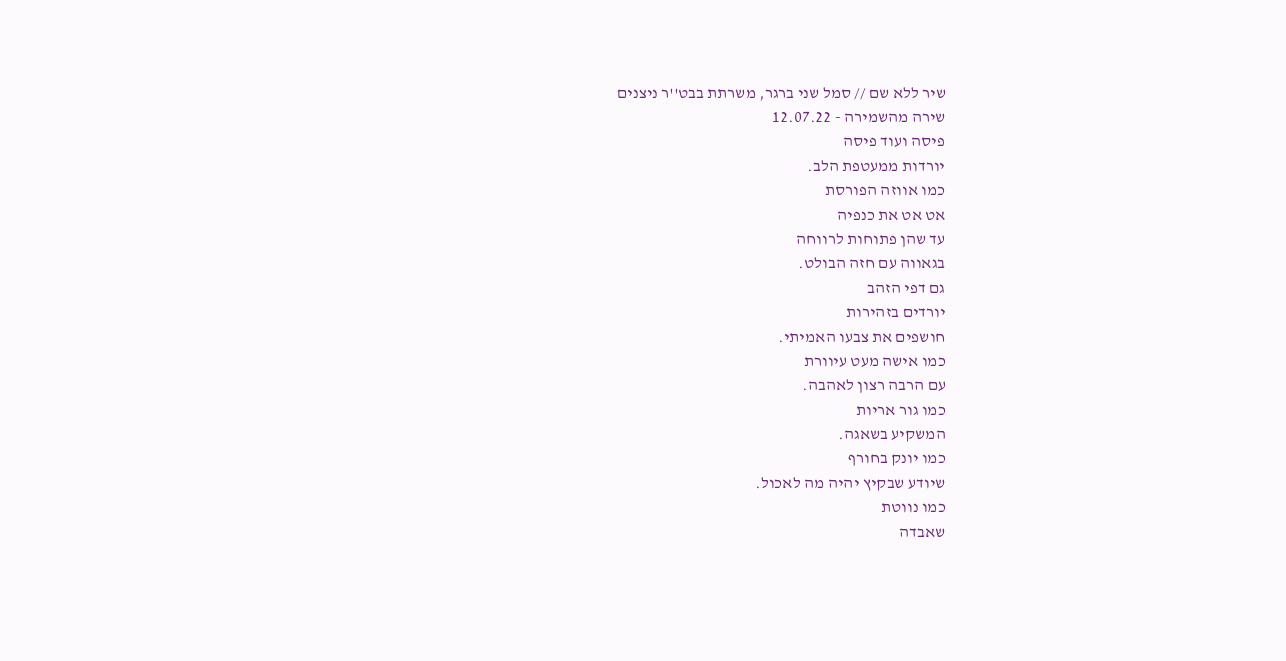שיר ללא שם // סמל שני ברגר, משרתת בבט''ר ניצנים
שירה מהשמירה - 12.07.22
פיסה ועוד פיסה
יורדות ממעטפת הלב.
כמו אווזה הפורסת
אט אט את כנפיה
עד שהן פתוחות לרווחה
בגאווה עם חזה הבולט.
גם דפי הזהב
יורדים בזהירות
חושפים את צבעו האמיתי.
כמו אישה מעט עיוורת
עם הרבה רצון לאהבה.
כמו גור אריות
המשקיע בשאגה.
כמו יונק בחורף
שיודע שבקיץ יהיה מה לאכול.
כמו נווטת
שאבדה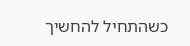כשהתחיל להחשיך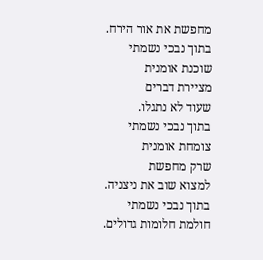מחפשת את אור הירח.
בתוך נבכי נשמתי
שוכנת אומנית
מציירת דברים
שעוד לא נתגלו.
בתוך נבכי נשמתי
צומחת אומנית
שרק מחפשת
למצוא שוב את ניצניה.
בתוך נבכי נשמתי
חולמת חלומות גדולים.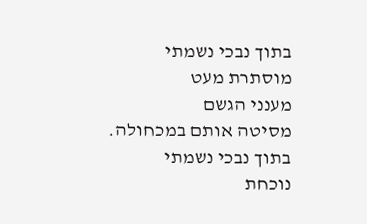בתוך נבכי נשמתי
מוסתרת מעט
מענני הגשם
מסיטה אותם במכחולה.
בתוך נבכי נשמתי
נוכחת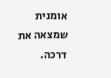אומנית
שמצאה את דרכה.